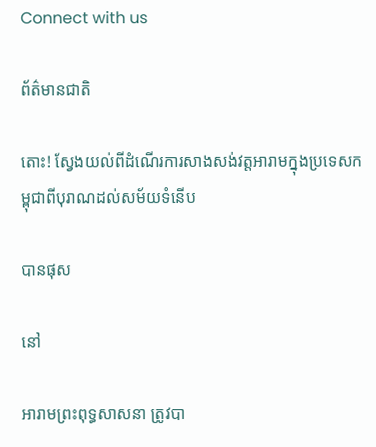Connect with us

ព័ត៌មានជាតិ

តោះ! ស្វែងយល់ពីដំណើរការសាងសង់វត្តអារាមក្នុងប្រទេសកម្ពុជាពីបុរាណដល់សម័យទំនើប

បានផុស

នៅ

អារាមព្រះពុទ្ធសាសនា ត្រូវបា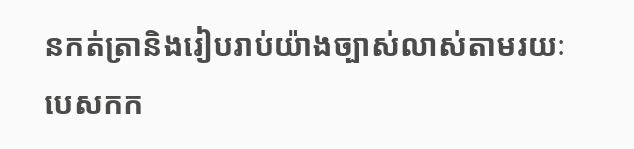នកត់ត្រានិងរៀបរាប់យ៉ាងច្បាស់លាស់តាមរយៈបេសកក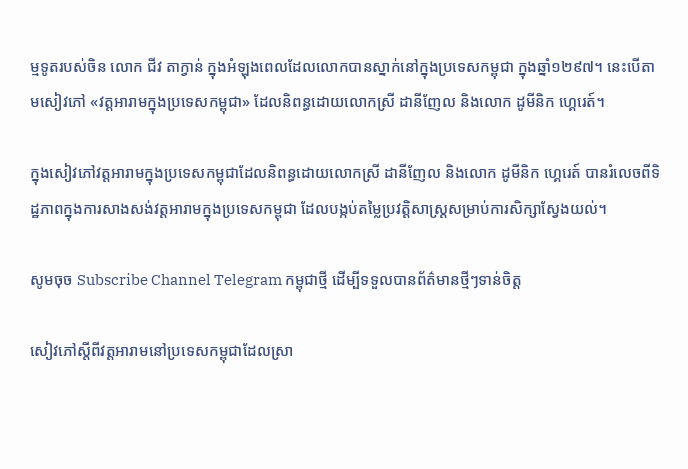ម្មទូតរបស់ចិន លោក ជីវ តាក្វាន់ ក្នុងអំឡុងពេលដែលលោកបានស្នាក់នៅក្នុងប្រទេសកម្ពុជា ក្នុងឆ្នាំ១២៩៧។ នេះបើតាមសៀវភៅ «វត្តអារាមក្នុងប្រទេសកម្ពុជា» ដែលនិពន្ធដោយលោកស្រី ដានីញែល និងលោក ដូមីនិក ហ្គេរេត៍។

ក្នុងសៀវភៅវត្តអារាមក្នុងប្រទេសកម្ពុជាដែលនិពន្ធដោយលោកស្រី ដានីញែល និងលោក ដូមីនិក ហ្គេរេត៍ បានរំលេចពីទិដ្ឋភាពក្នុងការសាងសង់វត្តអារាមក្នុងប្រទេសកម្ពុជា ដែលបង្កប់តម្លៃប្រវត្តិសាស្រ្តសម្រាប់ការសិក្សាស្វែងយល់។

សូមចុច Subscribe Channel Telegram កម្ពុជាថ្មី ដើម្បីទទួលបានព័ត៌មានថ្មីៗទាន់ចិត្ត

សៀវភៅស្តីពីវត្តអារាមនៅប្រទេសកម្ពុជាដែលស្រា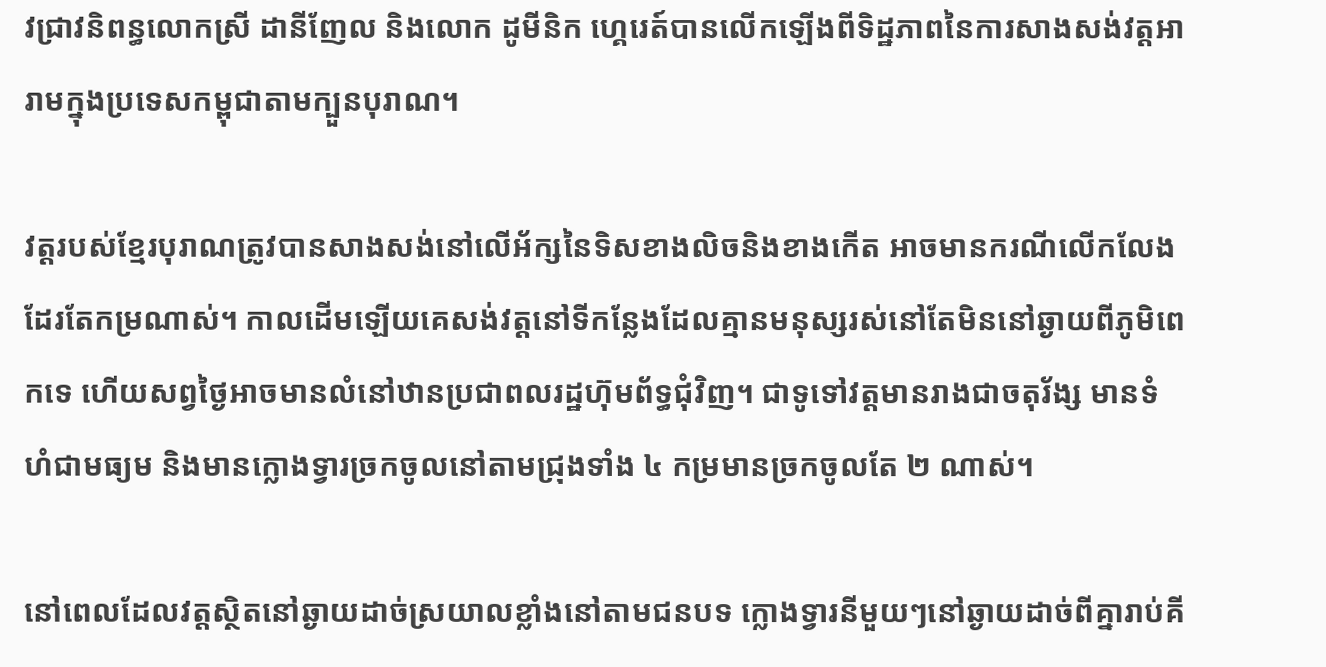វជ្រាវនិពន្ធលោកស្រី ដានីញែល និងលោក ដូមីនិក ហ្គេរេត៍បានលើកឡើងពីទិដ្ឋភាពនៃការសាងសង់វត្តអារាមក្នុងប្រទេសកម្ពុជាតាមក្បួនបុរាណ។

វត្តរបស់ខ្មែរបុរាណត្រូវបានសាងសង់នៅលើអ័ក្សនៃទិសខាងលិចនិងខាងកើត អាចមានករណីលើកលែងដែរតែកម្រណាស់។ កាលដើមឡើយគេសង់វត្តនៅទីកន្លែងដែលគ្មានមនុស្សរស់នៅតែមិននៅឆ្ងាយពីភូមិពេកទេ ហើយសព្វថ្ងៃអាចមានលំនៅឋានប្រជាពលរដ្ឋហ៊ុមព័ទ្ធជុំវិញ។ ជាទូទៅវត្តមានរាងជាចតុរ័ង្ស មានទំហំជាមធ្យម និងមានក្លោងទ្វារច្រកចូលនៅតាមជ្រុងទាំង ៤ កម្រមានច្រកចូលតែ ២ ណាស់។

នៅពេលដែលវត្តស្ថិតនៅឆ្ងាយដាច់ស្រយាលខ្លាំងនៅតាមជនបទ ក្លោងទ្វារនីមួយៗនៅឆ្ងាយដាច់ពីគ្នារាប់គី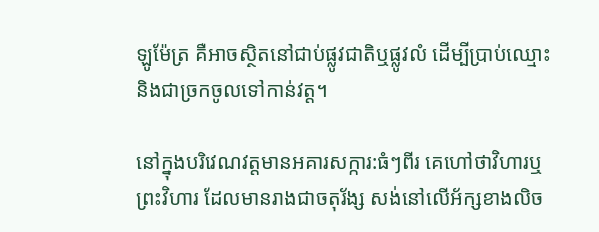ឡូម៉ែត្រ គឺអាចស្ថិតនៅជាប់ផ្លូវជាតិឬផ្លូវលំ ដើម្បីប្រាប់ឈ្មោះនិងជាច្រកចូលទៅកាន់វត្ត។

នៅក្នុងបរិវេណវត្តមានអគារសក្ការ:ធំៗពីរ គេហៅថាវិហារឬព្រះវិហារ ដែលមានរាងជាចតុរ័ង្ស សង់នៅលើអ័ក្សខាងលិច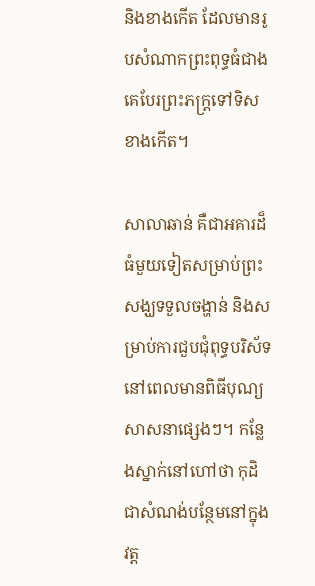និងខាងកើត ដែលមានរូបសំណាកព្រះពុទ្ធធំជាងគេបែរព្រះភក្ត្រទៅទិសខាងកើត។

សាលាឆាន់ គឺជាអគារដ៏ធំមួយទៀតសម្រាប់ព្រះសង្ឃទទួលចង្ហាន់ និងសម្រាប់ការជួបជុំពុទ្ធបរិស័ទនៅពេលមានពិធីបុណ្យសាសនាផ្សេងៗ។ កន្លែងស្នាក់នៅហៅថា កុដិ ជាសំណង់បន្ថែមនៅក្នុងវត្ត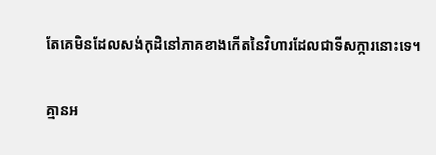តែគេមិនដែលសង់កុដិនៅភាគខាងកើតនៃវិហារដែលជាទីសក្ការនោះទេ។

គ្មានអ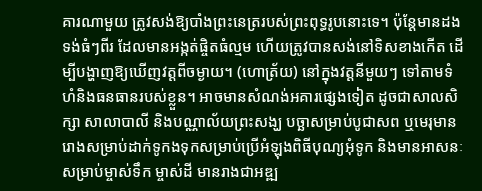គារណាមួយ ត្រូវសង់ឱ្យបាំងព្រះនេត្ររបស់ព្រះពុទ្ធរូបនោះទេ។ ប៉ុន្តែមានដងទង់ធំៗពីរ ដែលមានអង្កត់ផ្ចិតធំល្មម ហើយត្រូវបានសង់នៅទិសខាងកើត ដើម្បីបង្ហាញឱ្យឃើញវត្តពីចម្ងាយ។ (ហោត្រ័យ) នៅក្នុងវត្តនីមួយៗ ទៅតាមទំហំនិងធនធានរបស់ខ្លួន។ អាចមានសំណង់អគារផ្សេងទៀត ដូចជាសាលសិក្សា សាលាបាលី និងបណ្ណាល័យព្រះសង្ឃ បច្ឆាសម្រាប់បូជាសព ឬមេរុមានរោងសម្រាប់ដាក់ទូកងទុកសម្រាប់ប្រើអំឡុងពិធីបុណ្យអុំទូក និងមានអាសនៈសម្រាប់ម្ចាស់ទឹក ម្ចាស់ដី មានរាងជាអឌ្ឍ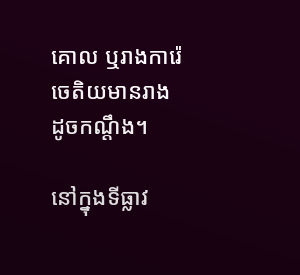គោល ឬរាងការ៉េ ចេតិយមានរាងដូចកណ្តឹង។

នៅក្នុងទីធ្លាវ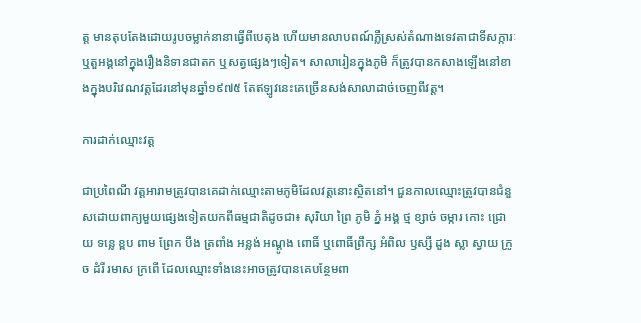ត្ត មានតុបតែងដោយរូបចម្លាក់នានាធ្វើពីបេតុង ហើយមានលាបពណ៍ភ្លឺស្រស់តំណាងទេវតាជាទីសក្ការៈ ឬតួអង្គនៅក្នុងរឿងនិទានជាតក ឬសត្វផ្សេងៗទៀត។ សាលារៀនក្នុងភូមិ ក៏ត្រូវបានកសាងឡើងនៅខាងក្នុងបរិវេណវត្តដែរនៅមុនឆ្នាំ១៩៧៥ តែឥឡូវនេះគេច្រើនសង់សាលាដាច់ចេញពីវត្ត។

ការដាក់ឈ្មោះវត្ត

ជាប្រពៃណី វត្តអារាមត្រូវបានគេដាក់ឈ្មោះតាមភូមិដែលវត្តនោះស្ថិតនៅ។ ជួនកាលឈ្មោះត្រូវបានជំនួសដោយពាក្យមួយផ្សេងទៀតយកពីធម្មជាតិដូចជា៖ សុរិយា ព្រៃ ភូមិ ភ្នំ អង្គ ថ្ម ខ្សាច់ ចម្ការ កោះ ជ្រោយ ទន្លេ ខ្ពប ពាម ព្រែក បឹង ត្រពាំង អន្លង់ អណ្ដូង ពោធិ៍ ឬពោធិ៍ព្រឹក្ស អំពិល ឫស្សី ដួង ស្លា ស្វាយ ក្រូច ដំរី រមាស ក្រពើ ដែលឈ្មោះទាំងនេះអាចត្រូវបានគេបន្ថែមពា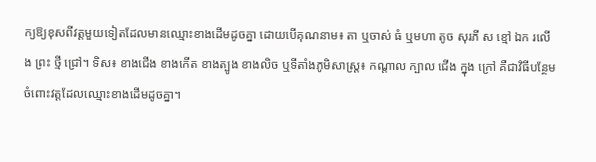ក្យឱ្យខុសពីវត្ដមួយទៀតដែលមានឈ្មោះខាងដើមដូចគ្នា ដោយបើគុណនាម៖ តា ឬចាស់ ធំ ឬមហា តូច សុរភី ស ខ្មៅ ឯក រលើង ព្រះ ថ្មី ជ្រៅ។ ទិស៖ ខាងជើង ខាងកើត ខាងត្បូង ខាងលិច ឬទីតាំងភូមិសាស្ត្រ៖ កណ្ដាល ក្បាល ជើង ក្នុង ក្រៅ គឺជាវិធីបន្ថែមចំពោះវត្តដែលឈ្មោះខាងដើមដូចគ្នា។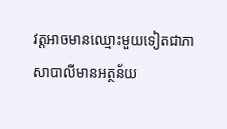វត្តអាចមានឈ្មោះមួយទៀតជាភាសាបាលីមានអត្ថន័យ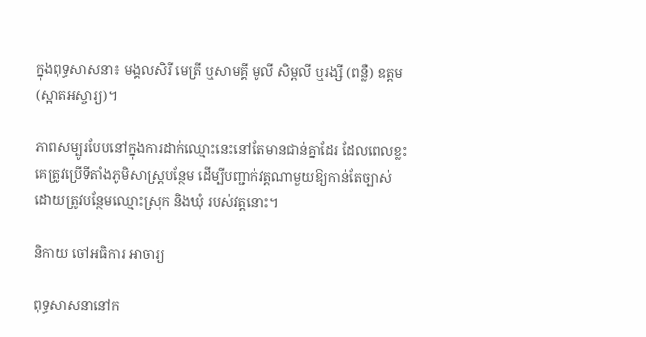ក្នុងពុទ្ធសាសនា៖ មង្គលសិរី មេត្រី ឬសាមគ្គី មូលី សិម្ពលី ឬរង្សី (ពន្លឺ) ឧត្តម (ស្អាតអស្ចារ្យ)។

ភាពសម្បូរបែបនៅក្នុងការដាក់ឈ្មោះនេះនៅតែមានជាន់គ្នាដែរ ដែលពេលខ្លះគេត្រូវប្រើទីតាំងភូមិសាស្ត្របន្ថែម ដើម្បីបញ្ជាក់វត្តណាមួយឱ្យកាន់តែច្បាស់ ដោយត្រូវបន្ថែមឈ្មោះស្រុក និងឃុំ របស់វត្តនោះ។

និកាយ ចៅអធិការ អាចារ្យ

ពុទ្ធសាសនានៅក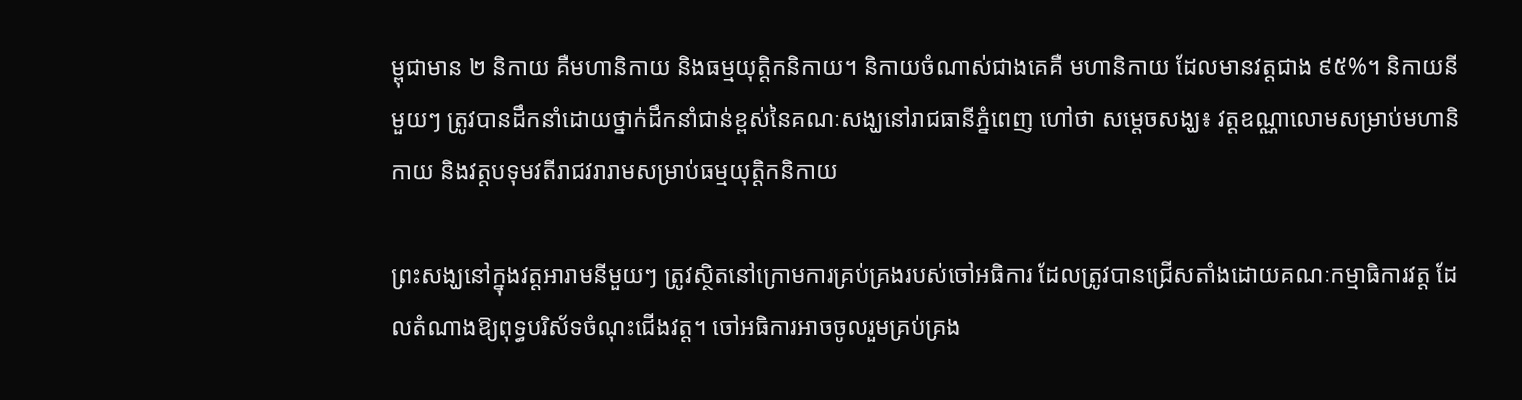ម្ពុជាមាន ២ និកាយ គឺមហានិកាយ និងធម្មយុត្តិកនិកាយ។ និកាយចំណាស់ជាងគេគឺ មហានិកាយ ដែលមានវត្តជាង ៩៥%។ និកាយនីមួយៗ ត្រូវបានដឹកនាំដោយថ្នាក់ដឹកនាំជាន់ខ្ពស់នៃគណៈសង្ឃនៅរាជធានីភ្នំពេញ ហៅថា សម្តេចសង្ឃ៖ វត្តឧណ្ណាលោមសម្រាប់មហានិកាយ និងវត្តបទុមវតីរាជវរារាមសម្រាប់ធម្មយុត្តិកនិកាយ

ព្រះសង្ឃនៅក្នុងវត្តអារាមនីមួយៗ ត្រូវស្ថិតនៅក្រោមការគ្រប់គ្រងរបស់ចៅអធិការ ដែលត្រូវបានជ្រើសតាំងដោយគណៈកម្មាធិការវត្ត ដែលតំណាងឱ្យពុទ្ធបរិស័ទចំណុះជើងវត្ត។ ចៅអធិការអាចចូលរួមគ្រប់គ្រង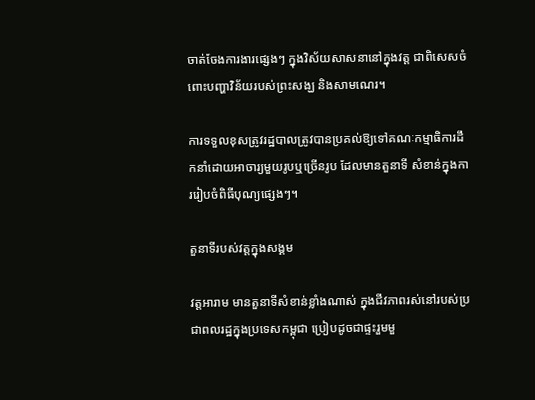ចាត់ចែងការងារផ្សេងៗ ក្នុងវិស័យសាសនានៅក្នុងវត្ត ជាពិសេសចំពោះបញ្ហាវិន័យរបស់ព្រះសង្ឃ និងសាមណេរ។

ការទទួលខុសត្រូវរដ្ឋបាលត្រូវបានប្រគល់ឱ្យទៅគណៈកម្មាធិការដឹកនាំដោយអាចារ្យមួយរូបឬច្រើនរូប ដែលមានតួនាទី សំខាន់ក្នុងការរៀបចំពិធីបុណ្យផ្សេងៗ។

តួនាទីរបស់វត្តក្នុងសង្គម

វត្តអារាម មានតួនាទីសំខាន់ខ្លាំងណាស់ ក្នុងជីវភាពរស់នៅរបស់ប្រជាពលរដ្ឋក្នុងប្រទេសកម្ពុជា ប្រៀបដូចជាផ្ទះរួមមួ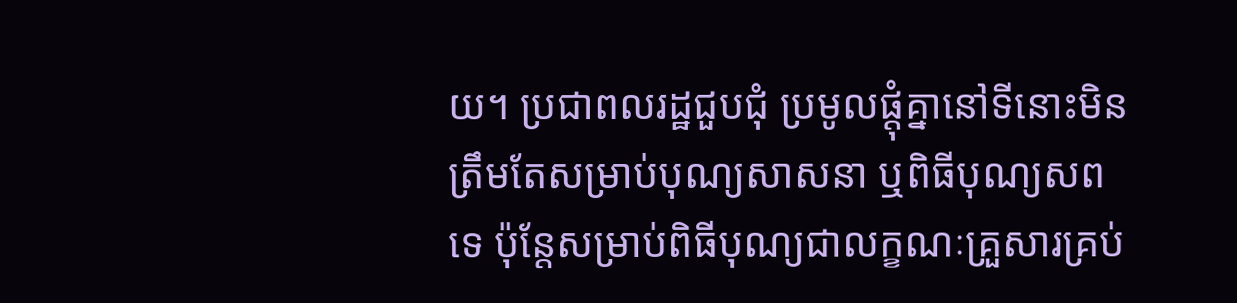យ។ ប្រជាពលរដ្ឋជួបជុំ ប្រមូលផ្ដុំគ្នានៅទីនោះមិនត្រឹមតែសម្រាប់បុណ្យសាសនា ឬពិធីបុណ្យសពទេ ប៉ុន្តែសម្រាប់ពិធីបុណ្យជាលក្ខណៈគ្រួសារគ្រប់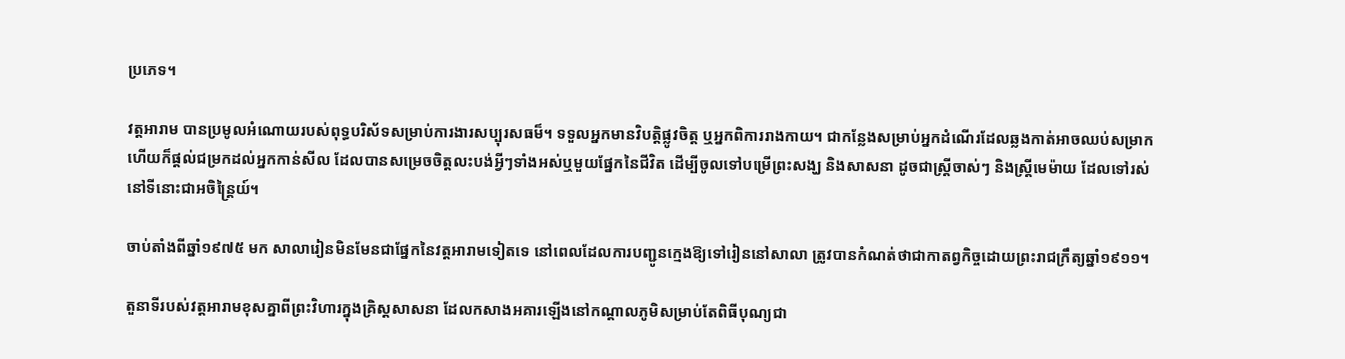ប្រភេទ។

វត្តអារាម បានប្រមូលអំណោយរបស់ពុទ្ធបរិស័ទសម្រាប់ការងារសប្បុរសធម៏។ ទទួលអ្នកមានវិបត្តិផ្លូវចិត្ត ឬអ្នកពិការរាងកាយ។ ជាកន្លែងសម្រាប់អ្នកដំណើរដែលឆ្លងកាត់អាចឈប់សម្រាក ហើយក៏ផ្ដល់ជម្រកដល់អ្នកកាន់សីល ដែលបានសម្រេចចិត្តលះបង់អ្វីៗទាំងអស់ឬមួយផ្នែកនៃជីវិត ដើម្បីចូលទៅបម្រើព្រះសង្ឃ និងសាសនា ដូចជាស្ត្រីចាស់ៗ និងស្ត្រីមេម៉ាយ ដែលទៅរស់នៅទីនោះជាអចិន្ត្រៃយ៍។

ចាប់តាំងពីឆ្នាំ១៩៧៥ មក សាលារៀនមិនមែនជាផ្នែកនៃវត្តអារាមទៀតទេ នៅពេលដែលការបញ្ជូនក្មេងឱ្យទៅរៀននៅសាលា ត្រូវបានកំណត់ថាជាកាតព្វកិច្ចដោយព្រះរាជក្រឹត្យឆ្នាំ១៩១១។

តួនាទីរបស់វត្តអារាមខុសគ្នាពីព្រះវិហារក្នុងគ្រិស្តសាសនា ដែលកសាងអគារឡើងនៅកណ្តាលភូមិសម្រាប់តែពិធីបុណ្យជា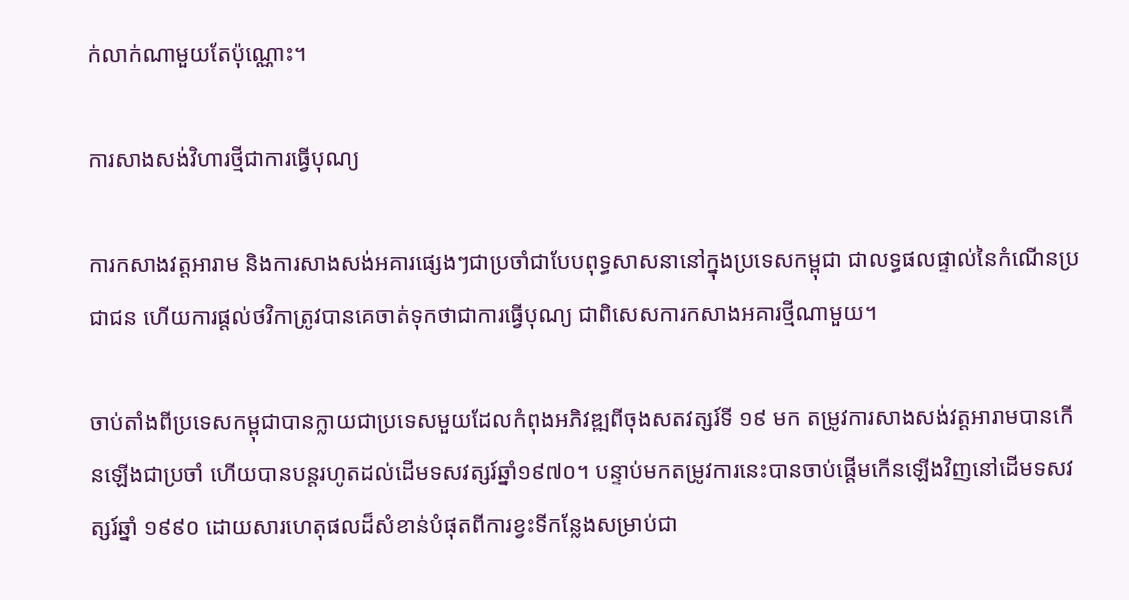ក់លាក់ណាមួយតែប៉ុណ្ណោះ។

ការសាងសង់វិហារថ្មីជាការធ្វើបុណ្យ

ការកសាងវត្តអារាម និងការសាងសង់អគារផ្សេងៗជាប្រចាំជាបែបពុទ្ធសាសនានៅក្នុងប្រទេសកម្ពុជា ជាលទ្ធផលផ្ទាល់នៃកំណើនប្រជាជន ហើយការផ្តល់ថវិកាត្រូវបានគេចាត់ទុកថាជាការធ្វើបុណ្យ ជាពិសេសការកសាងអគារថ្មីណាមួយ។

ចាប់តាំងពីប្រទេសកម្ពុជាបានក្លាយជាប្រទេសមួយដែលកំពុងអភិវឌ្ឍពីចុងសតវត្សរ៍ទី ១៩ មក តម្រូវការសាងសង់វត្តអារាមបានកើនឡើងជាប្រចាំ ហើយបានបន្តរហូតដល់ដើមទសវត្សរ៍ឆ្នាំ១៩៧០។ បន្ទាប់មកតម្រូវការនេះបានចាប់ផ្ដើមកើនឡើងវិញនៅដើមទសវត្សរ៍ឆ្នាំ ១៩៩០ ដោយសារហេតុផលដ៏សំខាន់បំផុតពីការខ្វះទីកន្លែងសម្រាប់ជា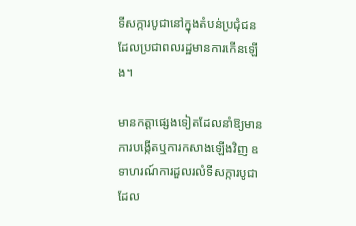ទីសក្ការបូជានៅក្នុងតំបន់ប្រជុំជន ដែលប្រជាពលរដ្ឋមានការកើនឡើង។

មានកត្តាផ្សេងទៀតដែលនាំឱ្យមានការបង្កើតឬការកសាងឡើងវិញ ឧទាហរណ៍ការដួលរលំទីសក្ការបូជាដែល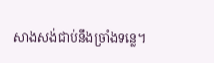សាងសង់ជាប់នឹងច្រាំងទន្លេ។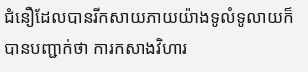ជំនឿដែលបានរីកសាយភាយយ៉ាងទូលំទូលាយក៏បានបញ្ជាក់ថា ការកសាងវិហារ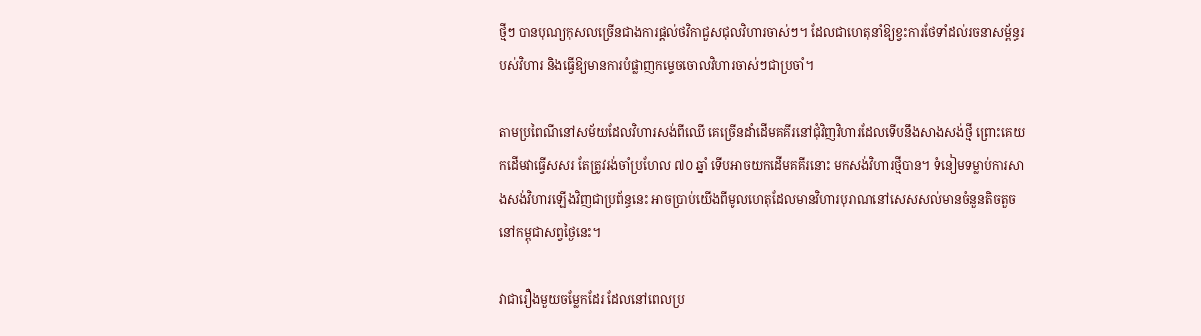ថ្មីៗ បានបុណ្យកុសលច្រើនជាងការផ្តល់ថវិកាជួសជុលវិហារចាស់ៗ។ ដែលជាហេតុនាំឱ្យខ្វះការថែទាំដល់រចនាសម្ព័ន្ធរបស់វិហារ និងធ្វើឱ្យមានការបំផ្លាញកម្ទេចចោលវិហារចាស់ៗជាប្រចាំ។

តាមប្រពៃណីនៅសម័យដែលវិហារសង់ពីឈើ គេច្រើនដាំដើមគគីរនៅជុំវិញវិហារដែលទើបនឹងសាងសង់ថ្មី ព្រោះគេយកដើមវាធ្វើសសរ តែត្រូវរង់ចាំប្រហែល ៧០ ឆ្នាំ ទើបអាចយកដើមគគីរនោះ មកសង់វិហារថ្មីបាន។ ទំនៀមទម្លាប់ការសាងសង់វិហារឡើងវិញជាប្រព័ន្ធនេះ អាចប្រាប់យើងពីមូលហេតុដែលមានវិហារបុរាណនៅសេសសល់មានចំនួនតិចតួចនៅកម្ពុជាសព្វថ្ងៃនេះ។

វាជារឿងមួយចម្លែកដែរ ដែលនៅពេលប្រ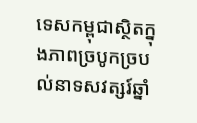ទេសកម្ពុជាស្ថិតក្នុងភាពច្របូកច្របល់នាទសវត្សរ៍ឆ្នាំ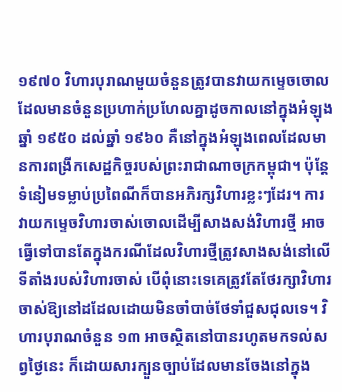១៩៧០ វិហារបុរាណមួយចំនួនត្រូវបានវាយកម្ទេចចោល ដែលមានចំនួនប្រហាក់ប្រហែលគ្នាដូចកាលនៅក្នុងអំឡុងឆ្នាំ ១៩៥០ ដល់ឆ្នាំ ១៩៦០ គឺនៅក្នុងអំឡុងពេលដែលមានការពង្រីកសេដ្ឋកិច្ចរបស់ព្រះរាជាណាចក្រកម្ពុជា។ ប៉ុន្តែ ទំនៀមទម្លាប់ប្រពៃណីក៏បានអភិរក្សវិហារខ្លះៗដែរ។ ការវាយកម្ទេចវិហារចាស់ចោលដើម្បីសាងសង់វិហារថ្មី អាចធ្វើទៅបានតែក្នុងករណីដែលវិហារថ្មីត្រូវសាងសង់នៅលើទីតាំងរបស់វិហារចាស់ បើពុំនោះទេគេត្រូវតែថែរក្សាវិហារចាស់ឱ្យនៅដដែលដោយមិនចាំបាច់ថែទាំជួសជុលទេ។ វិហារបុរាណចំនួន ១៣ អាចស្ថិតនៅបានរហូតមកទល់សព្វថ្ងៃនេះ ក៏ដោយសារក្បួនច្បាប់ដែលមានចែងនៅក្នុង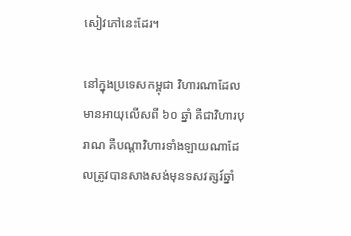សៀវភៅនេះដែរ។

នៅក្នុងប្រទេសកម្ពុជា វិហារណាដែលមានអាយុលើសពី ៦០ ឆ្នាំ គឺជាវិហារបុរាណ គឺបណ្តាវិហារទាំងឡាយណាដែលត្រូវបានសាងសង់មុនទសវត្សរ៍ឆ្នាំ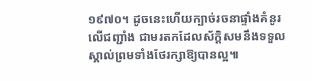១៩៧០។ ដូចនេះហើយក្បាច់រចនាផ្ទាំងគំនូរលើជញ្ជាំង ជាមរតកដែលស័ក្តិសមនឹងទទួលស្គាល់ព្រមទាំងថែរក្សាឱ្យបានល្អ៕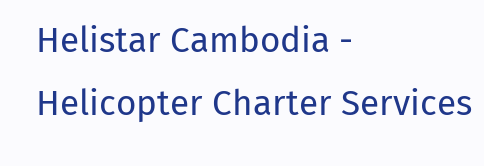Helistar Cambodia - Helicopter Charter Services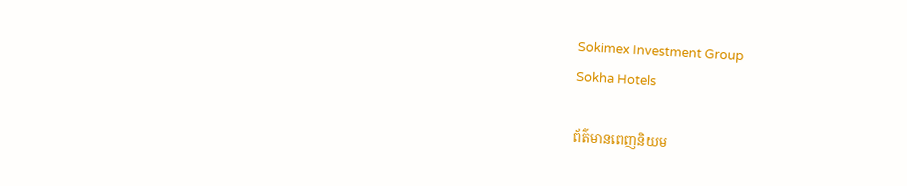Sokimex Investment Group
Sokha Hotels

ព័ត៌មានពេញនិយម